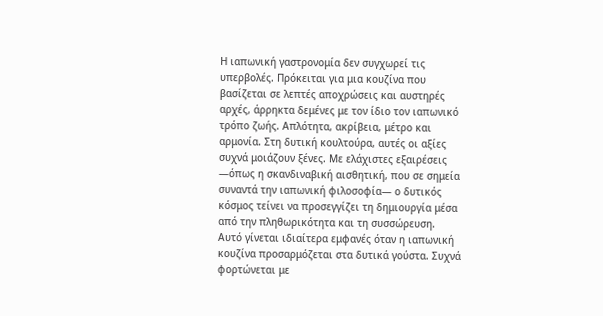Η ιαπωνική γαστρονομία δεν συγχωρεί τις υπερβολές. Πρόκειται για μια κουζίνα που βασίζεται σε λεπτές αποχρώσεις και αυστηρές αρχές, άρρηκτα δεμένες με τον ίδιο τον ιαπωνικό τρόπο ζωής. Απλότητα, ακρίβεια, μέτρο και αρμονία. Στη δυτική κουλτούρα, αυτές οι αξίες συχνά μοιάζουν ξένες. Με ελάχιστες εξαιρέσεις —όπως η σκανδιναβική αισθητική, που σε σημεία συναντά την ιαπωνική φιλοσοφία— ο δυτικός κόσμος τείνει να προσεγγίζει τη δημιουργία μέσα από την πληθωρικότητα και τη συσσώρευση.
Αυτό γίνεται ιδιαίτερα εμφανές όταν η ιαπωνική κουζίνα προσαρμόζεται στα δυτικά γούστα. Συχνά φορτώνεται με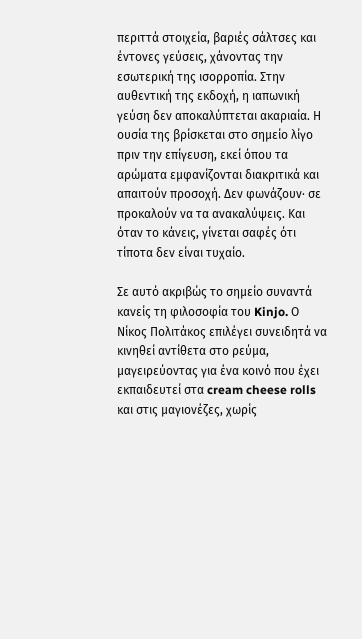περιττά στοιχεία, βαριές σάλτσες και έντονες γεύσεις, χάνοντας την εσωτερική της ισορροπία. Στην αυθεντική της εκδοχή, η ιαπωνική γεύση δεν αποκαλύπτεται ακαριαία. Η ουσία της βρίσκεται στο σημείο λίγο πριν την επίγευση, εκεί όπου τα αρώματα εμφανίζονται διακριτικά και απαιτούν προσοχή. Δεν φωνάζουν· σε προκαλούν να τα ανακαλύψεις. Και όταν το κάνεις, γίνεται σαφές ότι τίποτα δεν είναι τυχαίο.

Σε αυτό ακριβώς το σημείο συναντά κανείς τη φιλοσοφία του Kinjo. Ο Νίκος Πολιτάκος επιλέγει συνειδητά να κινηθεί αντίθετα στο ρεύμα, μαγειρεύοντας για ένα κοινό που έχει εκπαιδευτεί στα cream cheese rolls και στις μαγιονέζες, χωρίς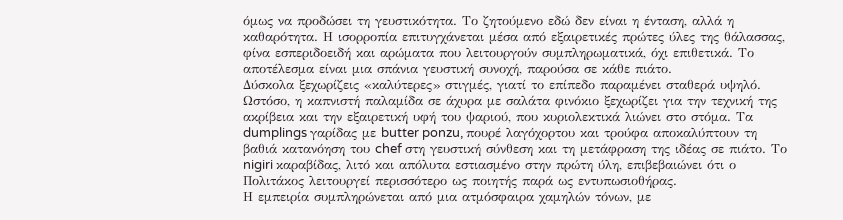όμως να προδώσει τη γευστικότητα. Το ζητούμενο εδώ δεν είναι η ένταση, αλλά η καθαρότητα. Η ισορροπία επιτυγχάνεται μέσα από εξαιρετικές πρώτες ύλες της θάλασσας, φίνα εσπεριδοειδή και αρώματα που λειτουργούν συμπληρωματικά, όχι επιθετικά. Το αποτέλεσμα είναι μια σπάνια γευστική συνοχή, παρούσα σε κάθε πιάτο.
Δύσκολα ξεχωρίζεις «καλύτερες» στιγμές, γιατί το επίπεδο παραμένει σταθερά υψηλό. Ωστόσο, η καπνιστή παλαμίδα σε άχυρα με σαλάτα φινόκιο ξεχωρίζει για την τεχνική της ακρίβεια και την εξαιρετική υφή του ψαριού, που κυριολεκτικά λιώνει στο στόμα. Τα dumplings γαρίδας με butter ponzu, πουρέ λαγόχορτου και τρούφα αποκαλύπτουν τη βαθιά κατανόηση του chef στη γευστική σύνθεση και τη μετάφραση της ιδέας σε πιάτο. Το nigiri καραβίδας, λιτό και απόλυτα εστιασμένο στην πρώτη ύλη, επιβεβαιώνει ότι ο Πολιτάκος λειτουργεί περισσότερο ως ποιητής παρά ως εντυπωσιοθήρας.
Η εμπειρία συμπληρώνεται από μια ατμόσφαιρα χαμηλών τόνων, με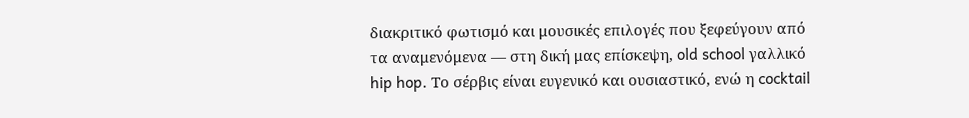διακριτικό φωτισμό και μουσικές επιλογές που ξεφεύγουν από τα αναμενόμενα — στη δική μας επίσκεψη, old school γαλλικό hip hop. Το σέρβις είναι ευγενικό και ουσιαστικό, ενώ η cocktail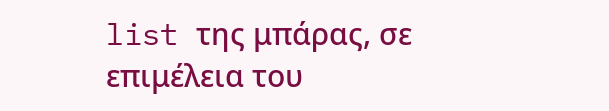list της μπάρας, σε επιμέλεια του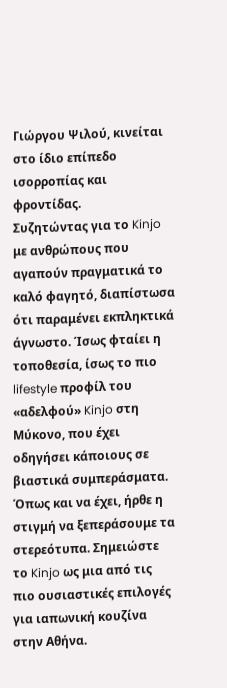Γιώργου Ψιλού, κινείται στο ίδιο επίπεδο ισορροπίας και φροντίδας.
Συζητώντας για το Kinjo με ανθρώπους που αγαπούν πραγματικά το καλό φαγητό, διαπίστωσα ότι παραμένει εκπληκτικά άγνωστο. Ίσως φταίει η τοποθεσία, ίσως το πιο lifestyle προφίλ του «αδελφού» Kinjo στη Μύκονο, που έχει οδηγήσει κάποιους σε βιαστικά συμπεράσματα. Όπως και να έχει, ήρθε η στιγμή να ξεπεράσουμε τα στερεότυπα. Σημειώστε το Kinjo ως μια από τις πιο ουσιαστικές επιλογές για ιαπωνική κουζίνα στην Αθήνα.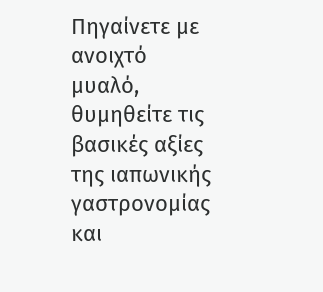Πηγαίνετε με ανοιχτό μυαλό, θυμηθείτε τις βασικές αξίες της ιαπωνικής γαστρονομίας και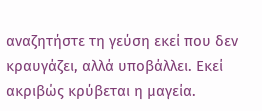αναζητήστε τη γεύση εκεί που δεν κραυγάζει, αλλά υποβάλλει. Εκεί ακριβώς κρύβεται η μαγεία.